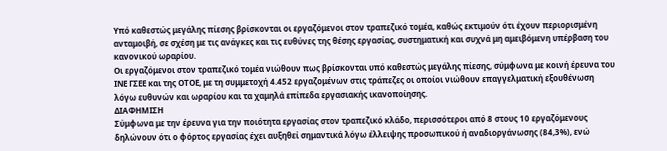Υπό καθεστώς μεγάλης πίεσης βρίσκονται οι εργαζόμενοι στον τραπεζικό τομέα, καθώς εκτιμούν ότι έχουν περιορισμένη ανταμοιβή, σε σχέση με τις ανάγκες και τις ευθύνες της θέσης εργασίας, συστηματική και συχνά μη αμειβόμενη υπέρβαση του κανονικού ωραρίου.
Οι εργαζόμενοι στον τραπεζικό τομέα νιώθουν πως βρίσκονται υπό καθεστώς μεγάλης πίεσης, σύμφωνα με κοινή έρευνα του ΙΝΕ ΓΣΕΕ και της ΟΤΟΕ, με τη συμμετοχή 4.452 εργαζομένων στις τράπεζες οι οποίοι νιώθουν επαγγελματική εξουθένωση λόγω ευθυνών και ωραρίου και τα χαμηλά επίπεδα εργασιακής ικανοποίησης.
ΔΙΑΦΗΜΙΣΗ
Σύμφωνα με την έρευνα για την ποιότητα εργασίας στον τραπεζικό κλάδο, περισσότεροι από 8 στους 10 εργαζόμενους δηλώνουν ότι ο φόρτος εργασίας έχει αυξηθεί σημαντικά λόγω έλλειψης προσωπικού ή αναδιοργάνωσης (84,3%), ενώ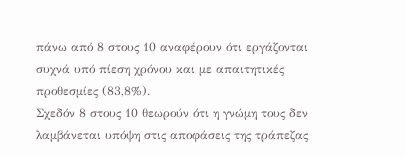πάνω από 8 στους 10 αναφέρουν ότι εργάζονται συχνά υπό πίεση χρόνου και με απαιτητικές προθεσμίες (83,8%).
Σχεδόν 8 στους 10 θεωρούν ότι η γνώμη τους δεν λαμβάνεται υπόψη στις αποφάσεις της τράπεζας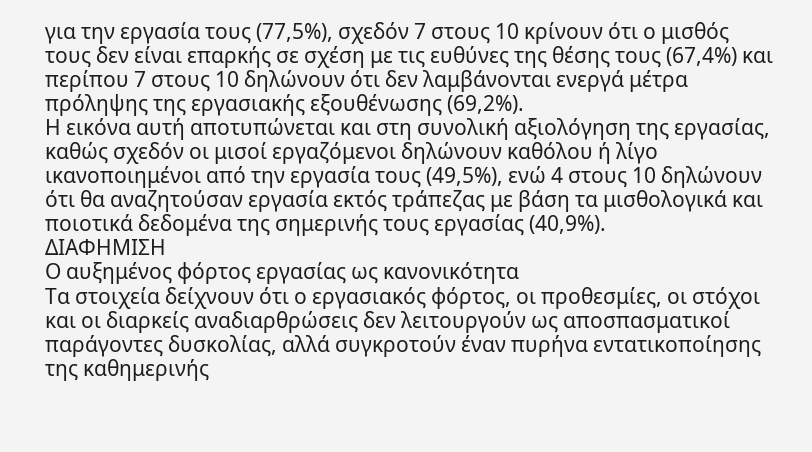για την εργασία τους (77,5%), σχεδόν 7 στους 10 κρίνουν ότι ο μισθός τους δεν είναι επαρκής σε σχέση με τις ευθύνες της θέσης τους (67,4%) και περίπου 7 στους 10 δηλώνουν ότι δεν λαμβάνονται ενεργά μέτρα πρόληψης της εργασιακής εξουθένωσης (69,2%).
Η εικόνα αυτή αποτυπώνεται και στη συνολική αξιολόγηση της εργασίας, καθώς σχεδόν οι μισοί εργαζόμενοι δηλώνουν καθόλου ή λίγο ικανοποιημένοι από την εργασία τους (49,5%), ενώ 4 στους 10 δηλώνουν ότι θα αναζητούσαν εργασία εκτός τράπεζας με βάση τα μισθολογικά και ποιοτικά δεδομένα της σημερινής τους εργασίας (40,9%).
ΔΙΑΦΗΜΙΣΗ
Ο αυξημένος φόρτος εργασίας ως κανονικότητα
Τα στοιχεία δείχνουν ότι ο εργασιακός φόρτος, οι προθεσμίες, οι στόχοι και οι διαρκείς αναδιαρθρώσεις δεν λειτουργούν ως αποσπασματικοί παράγοντες δυσκολίας, αλλά συγκροτούν έναν πυρήνα εντατικοποίησης της καθημερινής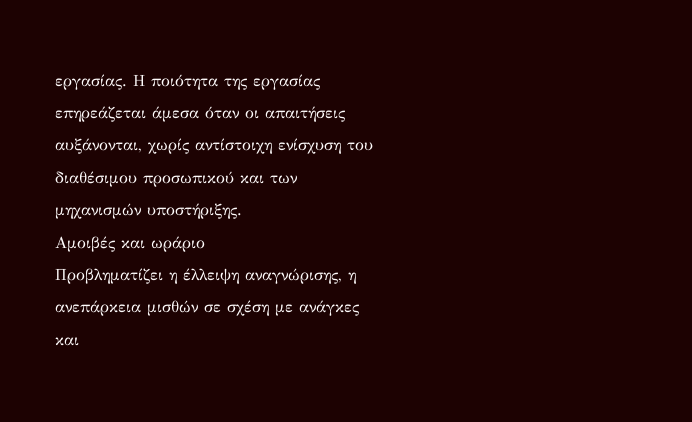εργασίας. Η ποιότητα της εργασίας επηρεάζεται άμεσα όταν οι απαιτήσεις αυξάνονται, χωρίς αντίστοιχη ενίσχυση του διαθέσιμου προσωπικού και των μηχανισμών υποστήριξης.
Αμοιβές και ωράριο
Προβληματίζει η έλλειψη αναγνώρισης, η ανεπάρκεια μισθών σε σχέση με ανάγκες και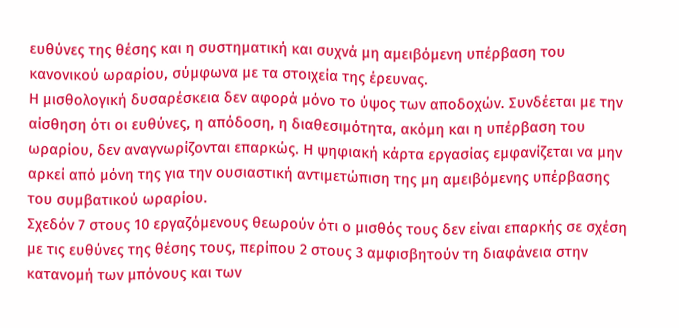ευθύνες της θέσης και η συστηματική και συχνά μη αμειβόμενη υπέρβαση του κανονικού ωραρίου, σύμφωνα με τα στοιχεία της έρευνας.
Η μισθολογική δυσαρέσκεια δεν αφορά μόνο το ύψος των αποδοχών. Συνδέεται με την αίσθηση ότι οι ευθύνες, η απόδοση, η διαθεσιμότητα, ακόμη και η υπέρβαση του ωραρίου, δεν αναγνωρίζονται επαρκώς. Η ψηφιακή κάρτα εργασίας εμφανίζεται να μην αρκεί από μόνη της για την ουσιαστική αντιμετώπιση της μη αμειβόμενης υπέρβασης του συμβατικού ωραρίου.
Σχεδόν 7 στους 10 εργαζόμενους θεωρούν ότι ο μισθός τους δεν είναι επαρκής σε σχέση με τις ευθύνες της θέσης τους, περίπου 2 στους 3 αμφισβητούν τη διαφάνεια στην κατανομή των μπόνους και των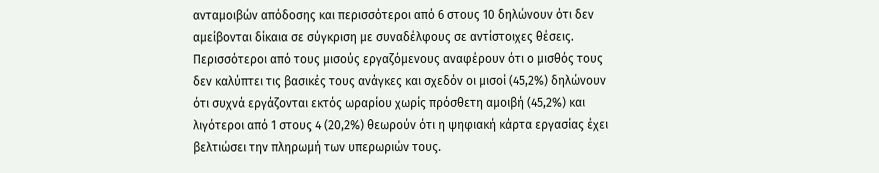ανταμοιβών απόδοσης και περισσότεροι από 6 στους 10 δηλώνουν ότι δεν αμείβονται δίκαια σε σύγκριση με συναδέλφους σε αντίστοιχες θέσεις.
Περισσότεροι από τους μισούς εργαζόμενους αναφέρουν ότι ο μισθός τους δεν καλύπτει τις βασικές τους ανάγκες και σχεδόν οι μισοί (45,2%) δηλώνουν ότι συχνά εργάζονται εκτός ωραρίου χωρίς πρόσθετη αμοιβή (45,2%) και λιγότεροι από 1 στους 4 (20,2%) θεωρούν ότι η ψηφιακή κάρτα εργασίας έχει βελτιώσει την πληρωμή των υπερωριών τους.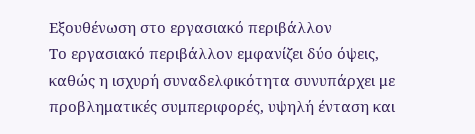Εξουθένωση στο εργασιακό περιβάλλον
Το εργασιακό περιβάλλον εμφανίζει δύο όψεις, καθώς η ισχυρή συναδελφικότητα συνυπάρχει με προβληματικές συμπεριφορές, υψηλή ένταση και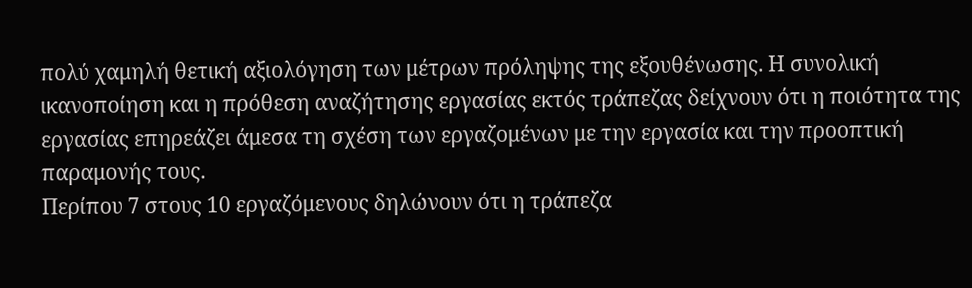πολύ χαμηλή θετική αξιολόγηση των μέτρων πρόληψης της εξουθένωσης. Η συνολική ικανοποίηση και η πρόθεση αναζήτησης εργασίας εκτός τράπεζας δείχνουν ότι η ποιότητα της εργασίας επηρεάζει άμεσα τη σχέση των εργαζομένων με την εργασία και την προοπτική παραμονής τους.
Περίπου 7 στους 10 εργαζόμενους δηλώνουν ότι η τράπεζα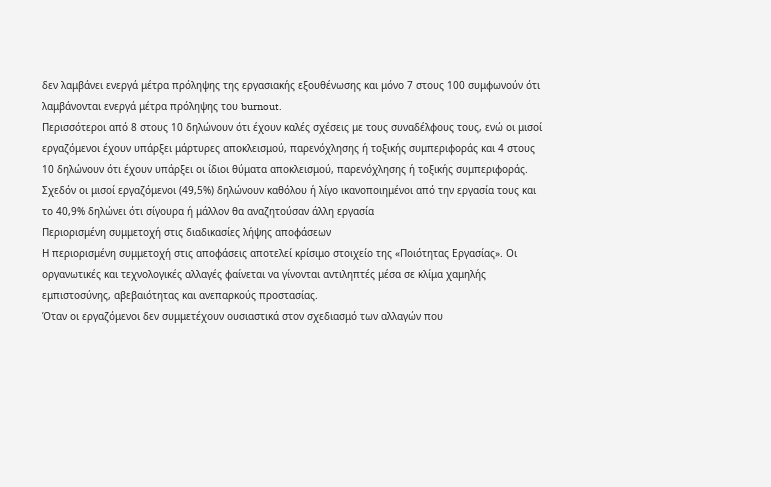δεν λαμβάνει ενεργά μέτρα πρόληψης της εργασιακής εξουθένωσης και μόνο 7 στους 100 συμφωνούν ότι λαμβάνονται ενεργά μέτρα πρόληψης του burnout.
Περισσότεροι από 8 στους 10 δηλώνουν ότι έχουν καλές σχέσεις με τους συναδέλφους τους, ενώ οι μισοί εργαζόμενοι έχουν υπάρξει μάρτυρες αποκλεισμού, παρενόχλησης ή τοξικής συμπεριφοράς και 4 στους 10 δηλώνουν ότι έχουν υπάρξει οι ίδιοι θύματα αποκλεισμού, παρενόχλησης ή τοξικής συμπεριφοράς.
Σχεδόν οι μισοί εργαζόμενοι (49,5%) δηλώνουν καθόλου ή λίγο ικανοποιημένοι από την εργασία τους και το 40,9% δηλώνει ότι σίγουρα ή μάλλον θα αναζητούσαν άλλη εργασία
Περιορισμένη συμμετοχή στις διαδικασίες λήψης αποφάσεων
Η περιορισμένη συμμετοχή στις αποφάσεις αποτελεί κρίσιμο στοιχείο της «Ποιότητας Εργασίας». Οι οργανωτικές και τεχνολογικές αλλαγές φαίνεται να γίνονται αντιληπτές μέσα σε κλίμα χαμηλής εμπιστοσύνης, αβεβαιότητας και ανεπαρκούς προστασίας.
Όταν οι εργαζόμενοι δεν συμμετέχουν ουσιαστικά στον σχεδιασμό των αλλαγών που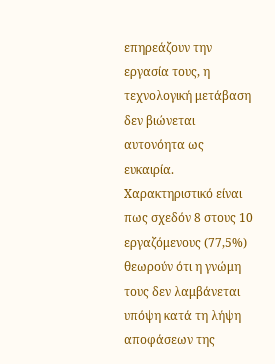επηρεάζουν την εργασία τους, η τεχνολογική μετάβαση δεν βιώνεται αυτονόητα ως ευκαιρία. Χαρακτηριστικό είναι πως σχεδόν 8 στους 10 εργαζόμενους (77,5%) θεωρούν ότι η γνώμη τους δεν λαμβάνεται υπόψη κατά τη λήψη αποφάσεων της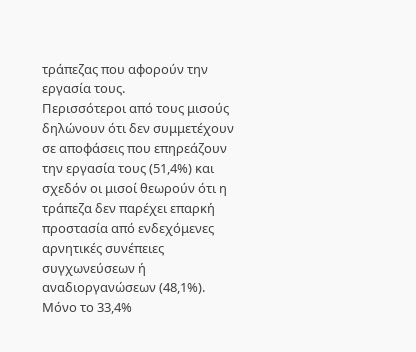τράπεζας που αφορούν την εργασία τους.
Περισσότεροι από τους μισούς δηλώνουν ότι δεν συμμετέχουν σε αποφάσεις που επηρεάζουν την εργασία τους (51,4%) και σχεδόν οι μισοί θεωρούν ότι η τράπεζα δεν παρέχει επαρκή προστασία από ενδεχόμενες αρνητικές συνέπειες συγχωνεύσεων ή αναδιοργανώσεων (48,1%).
Μόνο το 33,4%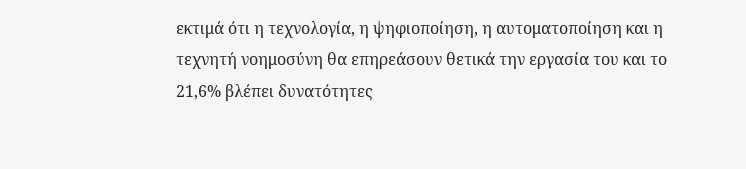εκτιμά ότι η τεχνολογία, η ψηφιοποίηση, η αυτοματοποίηση και η τεχνητή νοημοσύνη θα επηρεάσουν θετικά την εργασία του και το 21,6% βλέπει δυνατότητες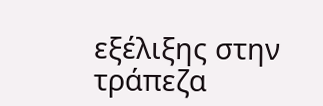εξέλιξης στην τράπεζα